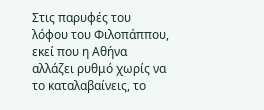Στις παρυφές του λόφου του Φιλοπάππου, εκεί που η Αθήνα αλλάζει ρυθμό χωρίς να το καταλαβαίνεις, το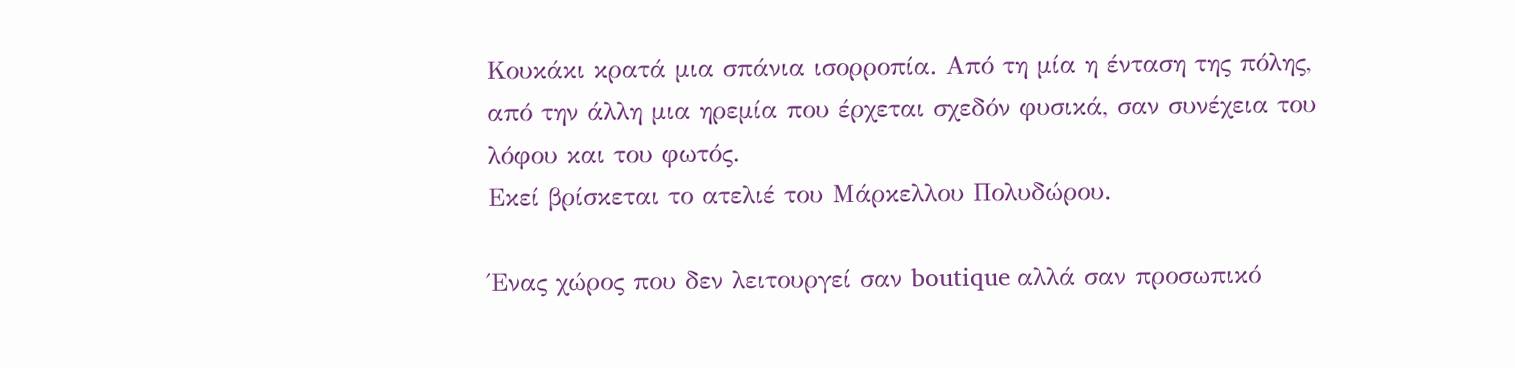Κουκάκι κρατά μια σπάνια ισορροπία. Από τη μία η ένταση της πόλης, από την άλλη μια ηρεμία που έρχεται σχεδόν φυσικά, σαν συνέχεια του λόφου και του φωτός.
Εκεί βρίσκεται το ατελιέ του Μάρκελλου Πολυδώρου.

Ένας χώρος που δεν λειτουργεί σαν boutique αλλά σαν προσωπικό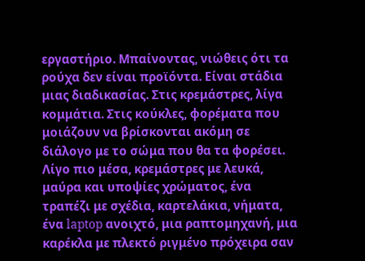εργαστήριο. Μπαίνοντας, νιώθεις ότι τα ρούχα δεν είναι προϊόντα. Είναι στάδια μιας διαδικασίας. Στις κρεμάστρες, λίγα κομμάτια. Στις κούκλες, φορέματα που μοιάζουν να βρίσκονται ακόμη σε διάλογο με το σώμα που θα τα φορέσει. Λίγο πιο μέσα, κρεμάστρες με λευκά, μαύρα και υποψίες χρώματος, ένα τραπέζι με σχέδια, καρτελάκια, νήματα, ένα laptop ανοιχτό, μια ραπτομηχανή, μια καρέκλα με πλεκτό ριγμένο πρόχειρα σαν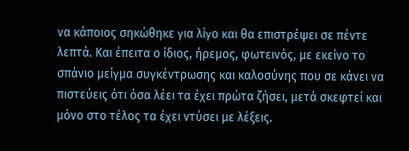να κάποιος σηκώθηκε για λίγο και θα επιστρέψει σε πέντε λεπτά. Και έπειτα ο ίδιος, ήρεμος, φωτεινός, με εκείνο το σπάνιο μείγμα συγκέντρωσης και καλοσύνης που σε κάνει να πιστεύεις ότι όσα λέει τα έχει πρώτα ζήσει, μετά σκεφτεί και μόνο στο τέλος τα έχει ντύσει με λέξεις.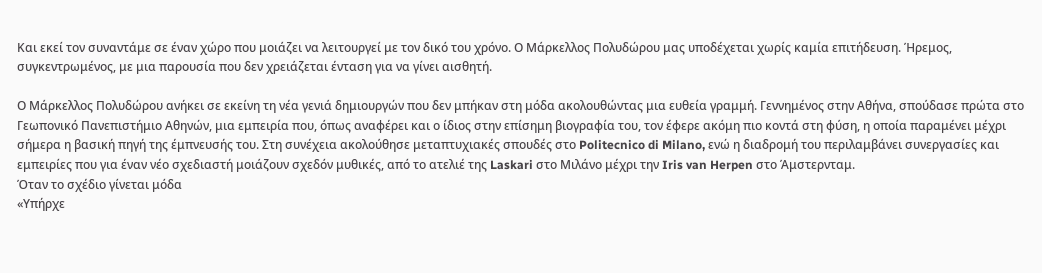Και εκεί τον συναντάμε σε έναν χώρο που μοιάζει να λειτουργεί με τον δικό του χρόνο. Ο Μάρκελλος Πολυδώρου μας υποδέχεται χωρίς καμία επιτήδευση. Ήρεμος, συγκεντρωμένος, με μια παρουσία που δεν χρειάζεται ένταση για να γίνει αισθητή.

Ο Μάρκελλος Πολυδώρου ανήκει σε εκείνη τη νέα γενιά δημιουργών που δεν μπήκαν στη μόδα ακολουθώντας μια ευθεία γραμμή. Γεννημένος στην Αθήνα, σπούδασε πρώτα στο Γεωπονικό Πανεπιστήμιο Αθηνών, μια εμπειρία που, όπως αναφέρει και ο ίδιος στην επίσημη βιογραφία του, τον έφερε ακόμη πιο κοντά στη φύση, η οποία παραμένει μέχρι σήμερα η βασική πηγή της έμπνευσής του. Στη συνέχεια ακολούθησε μεταπτυχιακές σπουδές στο Politecnico di Milano, ενώ η διαδρομή του περιλαμβάνει συνεργασίες και εμπειρίες που για έναν νέο σχεδιαστή μοιάζουν σχεδόν μυθικές, από το ατελιέ της Laskari στο Μιλάνο μέχρι την Iris van Herpen στο Άμστερνταμ.
Όταν το σχέδιο γίνεται μόδα
«Υπήρχε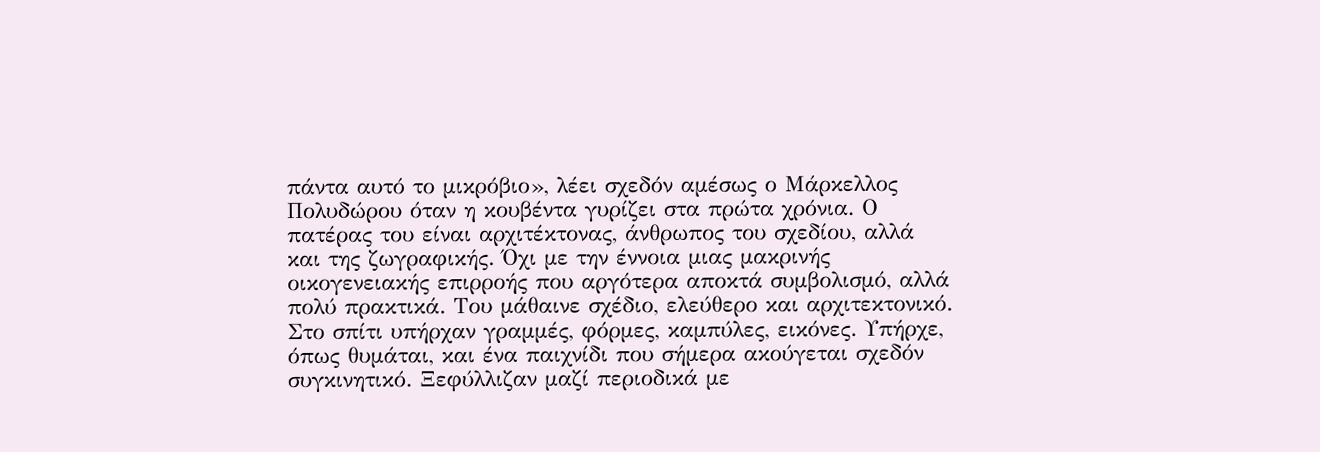πάντα αυτό το μικρόβιο», λέει σχεδόν αμέσως ο Μάρκελλος Πολυδώρου όταν η κουβέντα γυρίζει στα πρώτα χρόνια. Ο πατέρας του είναι αρχιτέκτονας, άνθρωπος του σχεδίου, αλλά και της ζωγραφικής. Όχι με την έννοια μιας μακρινής οικογενειακής επιρροής που αργότερα αποκτά συμβολισμό, αλλά πολύ πρακτικά. Του μάθαινε σχέδιο, ελεύθερο και αρχιτεκτονικό. Στο σπίτι υπήρχαν γραμμές, φόρμες, καμπύλες, εικόνες. Υπήρχε, όπως θυμάται, και ένα παιχνίδι που σήμερα ακούγεται σχεδόν συγκινητικό. Ξεφύλλιζαν μαζί περιοδικά με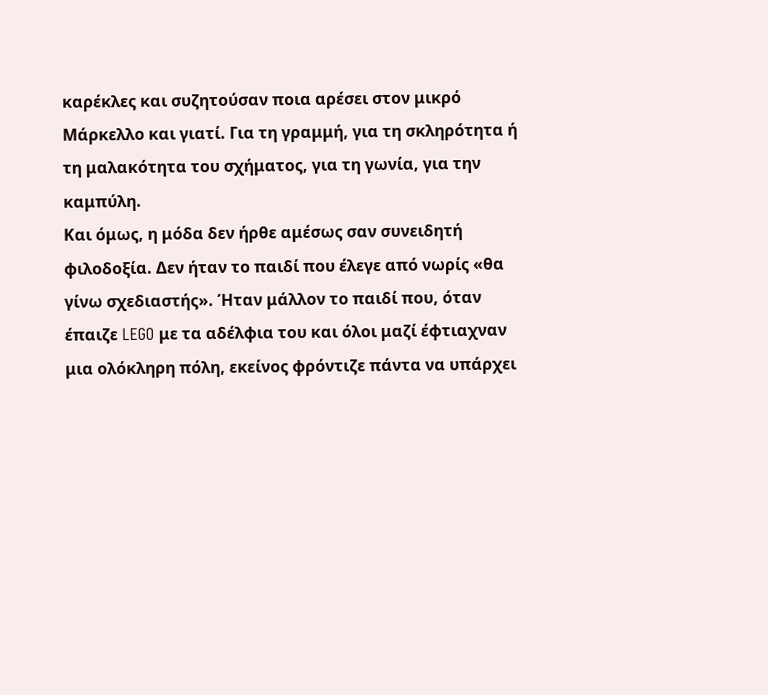καρέκλες και συζητούσαν ποια αρέσει στον μικρό Μάρκελλο και γιατί. Για τη γραμμή, για τη σκληρότητα ή τη μαλακότητα του σχήματος, για τη γωνία, για την καμπύλη.
Και όμως, η μόδα δεν ήρθε αμέσως σαν συνειδητή φιλοδοξία. Δεν ήταν το παιδί που έλεγε από νωρίς «θα γίνω σχεδιαστής». Ήταν μάλλον το παιδί που, όταν έπαιζε LEGO με τα αδέλφια του και όλοι μαζί έφτιαχναν μια ολόκληρη πόλη, εκείνος φρόντιζε πάντα να υπάρχει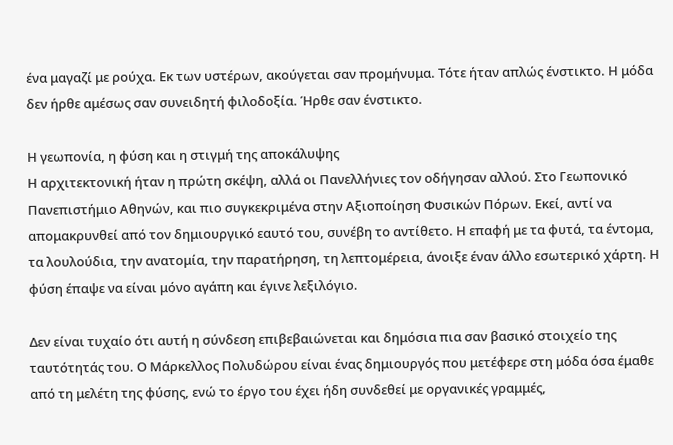ένα μαγαζί με ρούχα. Εκ των υστέρων, ακούγεται σαν προμήνυμα. Τότε ήταν απλώς ένστικτο. Η μόδα δεν ήρθε αμέσως σαν συνειδητή φιλοδοξία. Ήρθε σαν ένστικτο.

Η γεωπονία, η φύση και η στιγμή της αποκάλυψης
Η αρχιτεκτονική ήταν η πρώτη σκέψη, αλλά οι Πανελλήνιες τον οδήγησαν αλλού. Στο Γεωπονικό Πανεπιστήμιο Αθηνών, και πιο συγκεκριμένα στην Αξιοποίηση Φυσικών Πόρων. Εκεί, αντί να απομακρυνθεί από τον δημιουργικό εαυτό του, συνέβη το αντίθετο. Η επαφή με τα φυτά, τα έντομα, τα λουλούδια, την ανατομία, την παρατήρηση, τη λεπτομέρεια, άνοιξε έναν άλλο εσωτερικό χάρτη. Η φύση έπαψε να είναι μόνο αγάπη και έγινε λεξιλόγιο.

Δεν είναι τυχαίο ότι αυτή η σύνδεση επιβεβαιώνεται και δημόσια πια σαν βασικό στοιχείο της ταυτότητάς του. Ο Μάρκελλος Πολυδώρου είναι ένας δημιουργός που μετέφερε στη μόδα όσα έμαθε από τη μελέτη της φύσης, ενώ το έργο του έχει ήδη συνδεθεί με οργανικές γραμμές,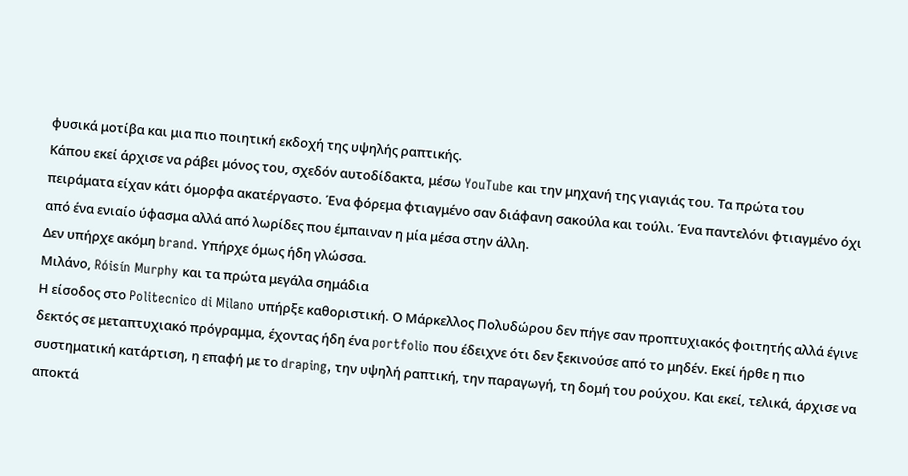φυσικά μοτίβα και μια πιο ποιητική εκδοχή της υψηλής ραπτικής.
Κάπου εκεί άρχισε να ράβει μόνος του, σχεδόν αυτοδίδακτα, μέσω YouTube και την μηχανή της γιαγιάς του. Τα πρώτα του πειράματα είχαν κάτι όμορφα ακατέργαστο. Ένα φόρεμα φτιαγμένο σαν διάφανη σακούλα και τούλι. Ένα παντελόνι φτιαγμένο όχι από ένα ενιαίο ύφασμα αλλά από λωρίδες που έμπαιναν η μία μέσα στην άλλη.
Δεν υπήρχε ακόμη brand. Υπήρχε όμως ήδη γλώσσα.
Μιλάνο, Róisín Murphy και τα πρώτα μεγάλα σημάδια
Η είσοδος στο Politecnico di Milano υπήρξε καθοριστική. Ο Μάρκελλος Πολυδώρου δεν πήγε σαν προπτυχιακός φοιτητής αλλά έγινε δεκτός σε μεταπτυχιακό πρόγραμμα, έχοντας ήδη ένα portfolio που έδειχνε ότι δεν ξεκινούσε από το μηδέν. Εκεί ήρθε η πιο συστηματική κατάρτιση, η επαφή με το draping, την υψηλή ραπτική, την παραγωγή, τη δομή του ρούχου. Και εκεί, τελικά, άρχισε να αποκτά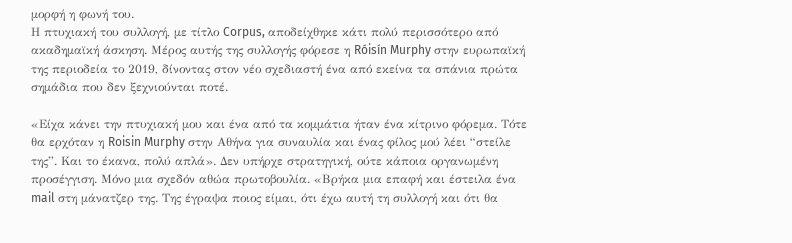μορφή η φωνή του.
Η πτυχιακή του συλλογή, με τίτλο Corpus, αποδείχθηκε κάτι πολύ περισσότερο από ακαδημαϊκή άσκηση. Μέρος αυτής της συλλογής φόρεσε η Róisín Murphy στην ευρωπαϊκή της περιοδεία το 2019, δίνοντας στον νέο σχεδιαστή ένα από εκείνα τα σπάνια πρώτα σημάδια που δεν ξεχνιούνται ποτέ.

«Είχα κάνει την πτυχιακή μου και ένα από τα κομμάτια ήταν ένα κίτρινο φόρεμα. Τότε θα ερχόταν η Roisin Murphy στην Αθήνα για συναυλία και ένας φίλος μού λέει “στείλε της”. Και το έκανα, πολύ απλά». Δεν υπήρχε στρατηγική, ούτε κάποια οργανωμένη προσέγγιση. Μόνο μια σχεδόν αθώα πρωτοβουλία. «Βρήκα μια επαφή και έστειλα ένα mail στη μάνατζερ της. Της έγραψα ποιος είμαι, ότι έχω αυτή τη συλλογή και ότι θα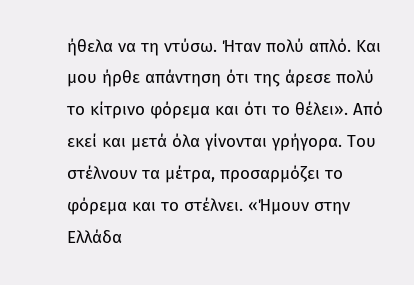ήθελα να τη ντύσω. Ήταν πολύ απλό. Και μου ήρθε απάντηση ότι της άρεσε πολύ το κίτρινο φόρεμα και ότι το θέλει». Από εκεί και μετά όλα γίνονται γρήγορα. Του στέλνουν τα μέτρα, προσαρμόζει το φόρεμα και το στέλνει. «Ήμουν στην Ελλάδα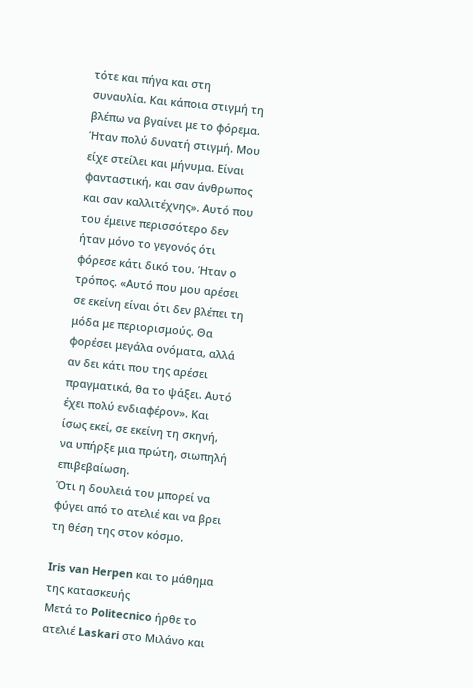τότε και πήγα και στη συναυλία. Και κάποια στιγμή τη βλέπω να βγαίνει με το φόρεμα. Ήταν πολύ δυνατή στιγμή. Μου είχε στείλει και μήνυμα. Είναι φανταστική, και σαν άνθρωπος και σαν καλλιτέχνης». Αυτό που του έμεινε περισσότερο δεν ήταν μόνο το γεγονός ότι φόρεσε κάτι δικό του. Ήταν ο τρόπος. «Αυτό που μου αρέσει σε εκείνη είναι ότι δεν βλέπει τη μόδα με περιορισμούς. Θα φορέσει μεγάλα ονόματα, αλλά αν δει κάτι που της αρέσει πραγματικά, θα το ψάξει. Αυτό έχει πολύ ενδιαφέρον». Και ίσως εκεί, σε εκείνη τη σκηνή, να υπήρξε μια πρώτη, σιωπηλή επιβεβαίωση.
Ότι η δουλειά του μπορεί να φύγει από το ατελιέ και να βρει τη θέση της στον κόσμο.

Iris van Herpen και το μάθημα της κατασκευής
Μετά το Politecnico ήρθε το ατελιέ Laskari στο Μιλάνο και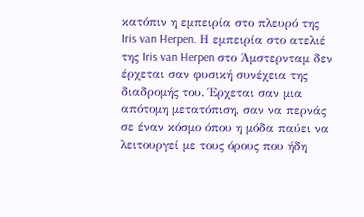κατόπιν η εμπειρία στο πλευρό της Iris van Herpen. Η εμπειρία στο ατελιέ της Iris van Herpen στο Άμστερνταμ δεν έρχεται σαν φυσική συνέχεια της διαδρομής του. Έρχεται σαν μια απότομη μετατόπιση, σαν να περνάς σε έναν κόσμο όπου η μόδα παύει να λειτουργεί με τους όρους που ήδη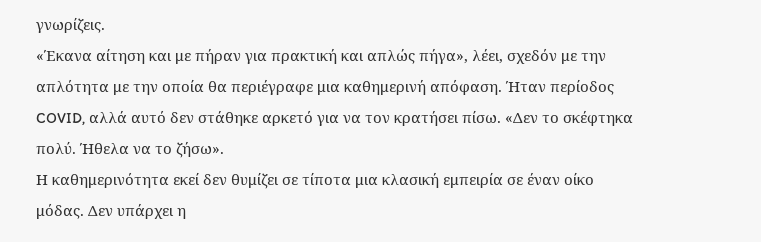γνωρίζεις.
«Έκανα αίτηση και με πήραν για πρακτική και απλώς πήγα», λέει, σχεδόν με την απλότητα με την οποία θα περιέγραφε μια καθημερινή απόφαση. Ήταν περίοδος COVID, αλλά αυτό δεν στάθηκε αρκετό για να τον κρατήσει πίσω. «Δεν το σκέφτηκα πολύ. Ήθελα να το ζήσω».
Η καθημερινότητα εκεί δεν θυμίζει σε τίποτα μια κλασική εμπειρία σε έναν οίκο μόδας. Δεν υπάρχει η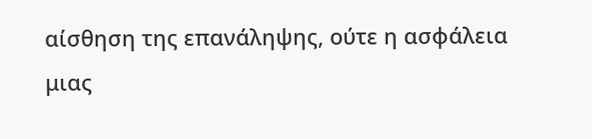αίσθηση της επανάληψης, ούτε η ασφάλεια μιας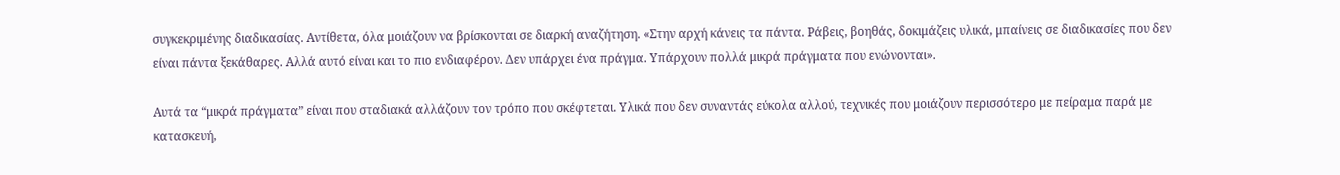συγκεκριμένης διαδικασίας. Αντίθετα, όλα μοιάζουν να βρίσκονται σε διαρκή αναζήτηση. «Στην αρχή κάνεις τα πάντα. Ράβεις, βοηθάς, δοκιμάζεις υλικά, μπαίνεις σε διαδικασίες που δεν είναι πάντα ξεκάθαρες. Αλλά αυτό είναι και το πιο ενδιαφέρον. Δεν υπάρχει ένα πράγμα. Υπάρχουν πολλά μικρά πράγματα που ενώνονται».

Αυτά τα “μικρά πράγματα” είναι που σταδιακά αλλάζουν τον τρόπο που σκέφτεται. Υλικά που δεν συναντάς εύκολα αλλού, τεχνικές που μοιάζουν περισσότερο με πείραμα παρά με κατασκευή,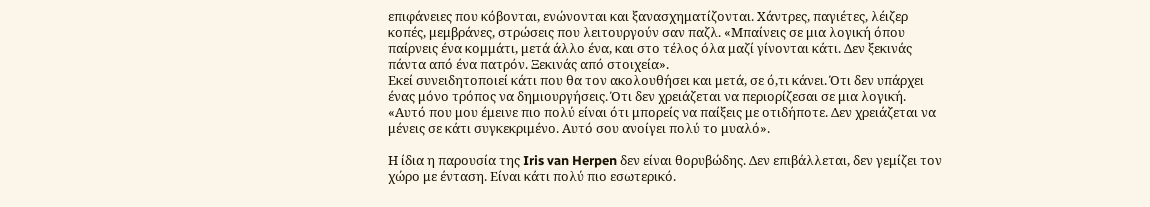επιφάνειες που κόβονται, ενώνονται και ξανασχηματίζονται. Χάντρες, παγιέτες, λέιζερ κοπές, μεμβράνες, στρώσεις που λειτουργούν σαν παζλ. «Μπαίνεις σε μια λογική όπου παίρνεις ένα κομμάτι, μετά άλλο ένα, και στο τέλος όλα μαζί γίνονται κάτι. Δεν ξεκινάς πάντα από ένα πατρόν. Ξεκινάς από στοιχεία».
Εκεί συνειδητοποιεί κάτι που θα τον ακολουθήσει και μετά, σε ό,τι κάνει. Ότι δεν υπάρχει ένας μόνο τρόπος να δημιουργήσεις. Ότι δεν χρειάζεται να περιορίζεσαι σε μια λογική. «Αυτό που μου έμεινε πιο πολύ είναι ότι μπορείς να παίξεις με οτιδήποτε. Δεν χρειάζεται να μένεις σε κάτι συγκεκριμένο. Αυτό σου ανοίγει πολύ το μυαλό».

Η ίδια η παρουσία της Iris van Herpen δεν είναι θορυβώδης. Δεν επιβάλλεται, δεν γεμίζει τον χώρο με ένταση. Είναι κάτι πολύ πιο εσωτερικό.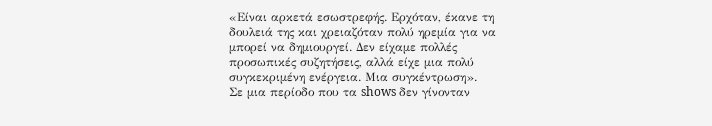«Είναι αρκετά εσωστρεφής. Ερχόταν, έκανε τη δουλειά της και χρειαζόταν πολύ ηρεμία για να μπορεί να δημιουργεί. Δεν είχαμε πολλές προσωπικές συζητήσεις, αλλά είχε μια πολύ συγκεκριμένη ενέργεια. Μια συγκέντρωση».
Σε μια περίοδο που τα shows δεν γίνονταν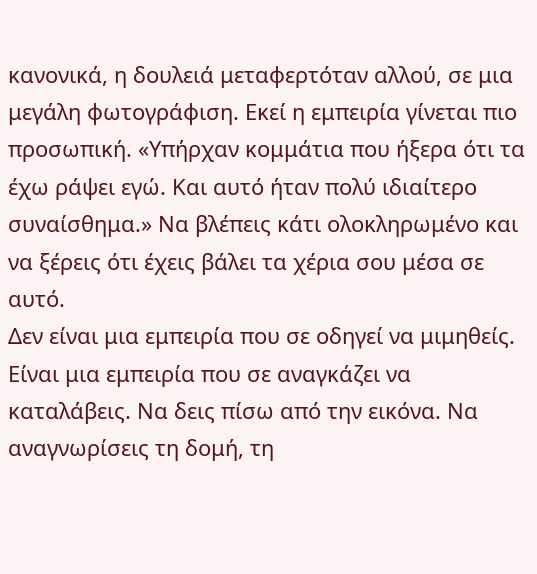κανονικά, η δουλειά μεταφερτόταν αλλού, σε μια μεγάλη φωτογράφιση. Εκεί η εμπειρία γίνεται πιο προσωπική. «Υπήρχαν κομμάτια που ήξερα ότι τα έχω ράψει εγώ. Και αυτό ήταν πολύ ιδιαίτερο συναίσθημα.» Να βλέπεις κάτι ολοκληρωμένο και να ξέρεις ότι έχεις βάλει τα χέρια σου μέσα σε αυτό.
Δεν είναι μια εμπειρία που σε οδηγεί να μιμηθείς. Είναι μια εμπειρία που σε αναγκάζει να καταλάβεις. Να δεις πίσω από την εικόνα. Να αναγνωρίσεις τη δομή, τη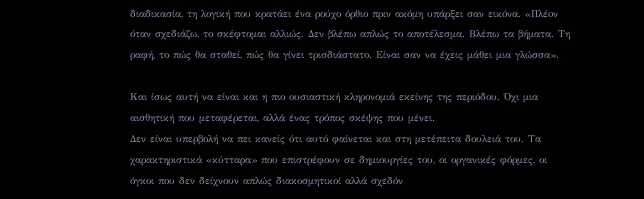διαδικασία, τη λογική που κρατάει ένα ρούχο όρθιο πριν ακόμη υπάρξει σαν εικόνα. «Πλέον όταν σχεδιάζω, το σκέφτομαι αλλιώς. Δεν βλέπω απλώς το αποτέλεσμα. Βλέπω τα βήματα. Τη ραφή, το πώς θα σταθεί, πώς θα γίνει τρισδιάστατο. Είναι σαν να έχεις μάθει μια γλώσσα».

Και ίσως αυτή να είναι και η πιο ουσιαστική κληρονομιά εκείνης της περιόδου. Όχι μια αισθητική που μεταφέρεται, αλλά ένας τρόπος σκέψης που μένει.
Δεν είναι υπερβολή να πει κανείς ότι αυτό φαίνεται και στη μετέπειτα δουλειά του. Τα χαρακτηριστικά «κύτταρα» που επιστρέφουν σε δημιουργίες του, οι οργανικές φόρμες, οι όγκοι που δεν δείχνουν απλώς διακοσμητικοί αλλά σχεδόν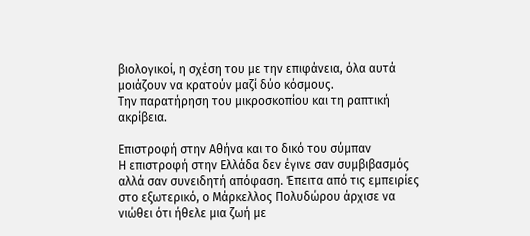βιολογικοί, η σχέση του με την επιφάνεια, όλα αυτά μοιάζουν να κρατούν μαζί δύο κόσμους.
Την παρατήρηση του μικροσκοπίου και τη ραπτική ακρίβεια.

Επιστροφή στην Αθήνα και το δικό του σύμπαν
Η επιστροφή στην Ελλάδα δεν έγινε σαν συμβιβασμός αλλά σαν συνειδητή απόφαση. Έπειτα από τις εμπειρίες στο εξωτερικό, ο Μάρκελλος Πολυδώρου άρχισε να νιώθει ότι ήθελε μια ζωή με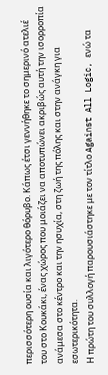περισσότερη ουσία και λιγότερο θόρυβο. Κάπως έτσι γεννήθηκε το σημερινό ατελιέ του στο Κουκάκι, ένας χώρος που μοιάζει να αποτυπώνει ακριβώς αυτή την ισορροπία ανάμεσα στο κέντρο και την ησυχία, στη ζωή της πόλης και στην ανάγκη για εσωτερικότητα.
Η πρώτη του συλλογή παρουσιάστηκε με τον τίτλο Against All Logic, ενώ τα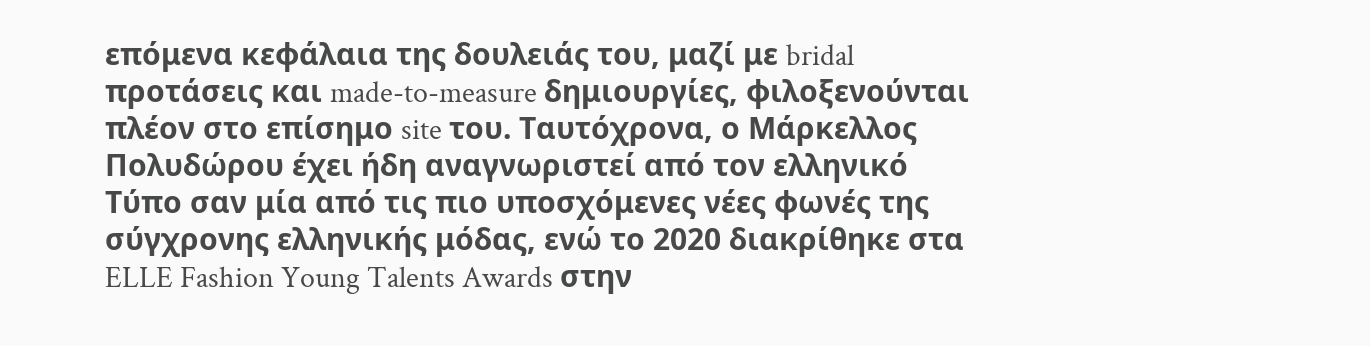επόμενα κεφάλαια της δουλειάς του, μαζί με bridal προτάσεις και made-to-measure δημιουργίες, φιλοξενούνται πλέον στο επίσημο site του. Ταυτόχρονα, ο Μάρκελλος Πολυδώρου έχει ήδη αναγνωριστεί από τον ελληνικό Τύπο σαν μία από τις πιο υποσχόμενες νέες φωνές της σύγχρονης ελληνικής μόδας, ενώ το 2020 διακρίθηκε στα ELLE Fashion Young Talents Awards στην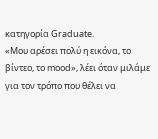κατηγορία Graduate.
«Μου αρέσει πολύ η εικόνα, το βίντεο, το mood», λέει όταν μιλάμε για τον τρόπο που θέλει να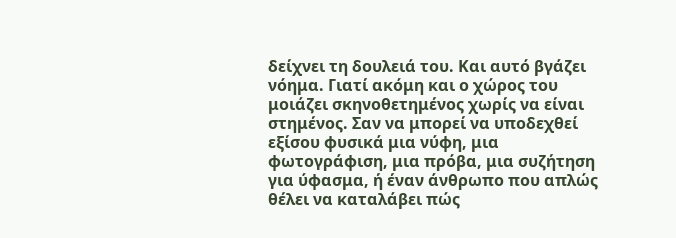δείχνει τη δουλειά του. Και αυτό βγάζει νόημα. Γιατί ακόμη και ο χώρος του μοιάζει σκηνοθετημένος χωρίς να είναι στημένος. Σαν να μπορεί να υποδεχθεί εξίσου φυσικά μια νύφη, μια φωτογράφιση, μια πρόβα, μια συζήτηση για ύφασμα, ή έναν άνθρωπο που απλώς θέλει να καταλάβει πώς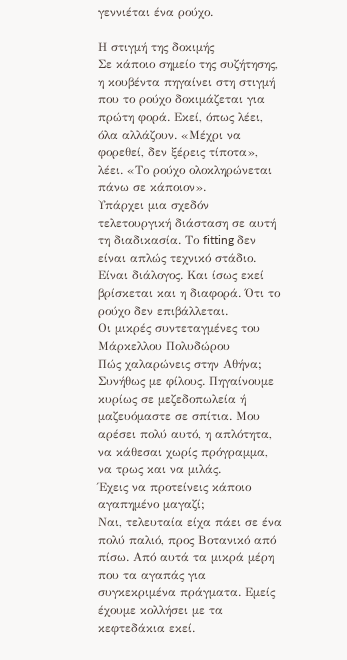γεννιέται ένα ρούχο.

Η στιγμή της δοκιμής
Σε κάποιο σημείο της συζήτησης, η κουβέντα πηγαίνει στη στιγμή που το ρούχο δοκιμάζεται για πρώτη φορά. Εκεί, όπως λέει, όλα αλλάζουν. «Μέχρι να φορεθεί, δεν ξέρεις τίποτα», λέει. «Το ρούχο ολοκληρώνεται πάνω σε κάποιον».
Υπάρχει μια σχεδόν τελετουργική διάσταση σε αυτή τη διαδικασία. Το fitting δεν είναι απλώς τεχνικό στάδιο. Είναι διάλογος. Και ίσως εκεί βρίσκεται και η διαφορά. Ότι το ρούχο δεν επιβάλλεται.
Οι μικρές συντεταγμένες του Μάρκελλου Πολυδώρου
Πώς χαλαρώνεις στην Αθήνα;
Συνήθως με φίλους. Πηγαίνουμε κυρίως σε μεζεδοπωλεία ή μαζευόμαστε σε σπίτια. Μου αρέσει πολύ αυτό, η απλότητα, να κάθεσαι χωρίς πρόγραμμα, να τρως και να μιλάς.
Έχεις να προτείνεις κάποιο αγαπημένο μαγαζί;
Ναι, τελευταία είχα πάει σε ένα πολύ παλιό, προς Βοτανικό από πίσω. Από αυτά τα μικρά μέρη που τα αγαπάς για συγκεκριμένα πράγματα. Εμείς έχουμε κολλήσει με τα κεφτεδάκια εκεί.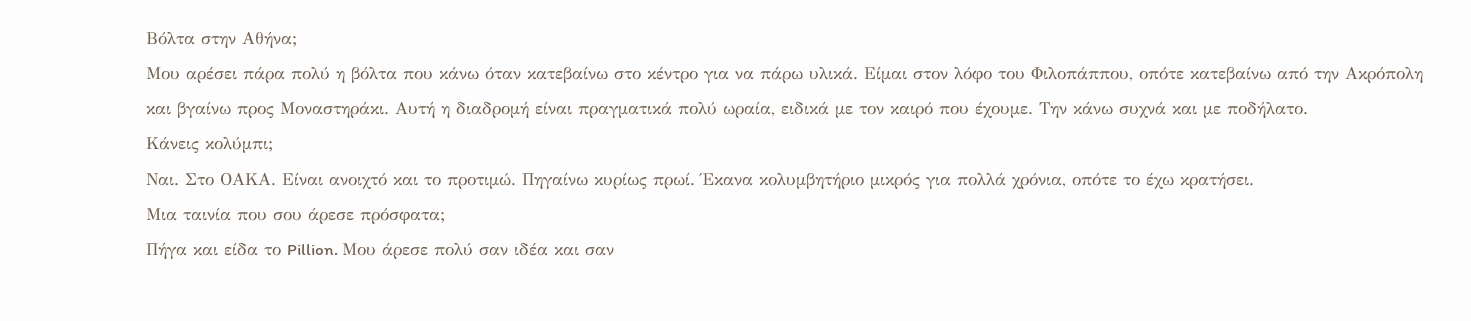Βόλτα στην Αθήνα;
Μου αρέσει πάρα πολύ η βόλτα που κάνω όταν κατεβαίνω στο κέντρο για να πάρω υλικά. Είμαι στον λόφο του Φιλοπάππου, οπότε κατεβαίνω από την Ακρόπολη και βγαίνω προς Μοναστηράκι. Αυτή η διαδρομή είναι πραγματικά πολύ ωραία, ειδικά με τον καιρό που έχουμε. Την κάνω συχνά και με ποδήλατο.
Κάνεις κολύμπι;
Ναι. Στο ΟΑΚΑ. Είναι ανοιχτό και το προτιμώ. Πηγαίνω κυρίως πρωί. Έκανα κολυμβητήριο μικρός για πολλά χρόνια, οπότε το έχω κρατήσει.
Μια ταινία που σου άρεσε πρόσφατα;
Πήγα και είδα το Pillion. Μου άρεσε πολύ σαν ιδέα και σαν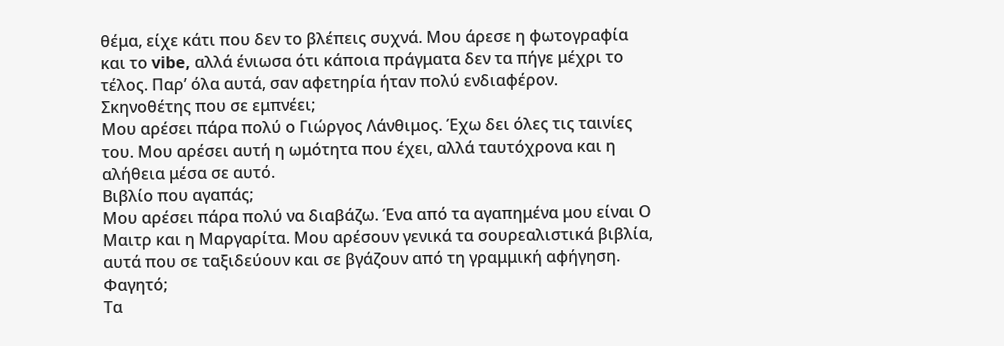θέμα, είχε κάτι που δεν το βλέπεις συχνά. Μου άρεσε η φωτογραφία και το vibe, αλλά ένιωσα ότι κάποια πράγματα δεν τα πήγε μέχρι το τέλος. Παρ’ όλα αυτά, σαν αφετηρία ήταν πολύ ενδιαφέρον.
Σκηνοθέτης που σε εμπνέει;
Μου αρέσει πάρα πολύ ο Γιώργος Λάνθιμος. Έχω δει όλες τις ταινίες του. Μου αρέσει αυτή η ωμότητα που έχει, αλλά ταυτόχρονα και η αλήθεια μέσα σε αυτό.
Βιβλίο που αγαπάς;
Μου αρέσει πάρα πολύ να διαβάζω. Ένα από τα αγαπημένα μου είναι Ο Μαιτρ και η Μαργαρίτα. Μου αρέσουν γενικά τα σουρεαλιστικά βιβλία, αυτά που σε ταξιδεύουν και σε βγάζουν από τη γραμμική αφήγηση.
Φαγητό;
Τα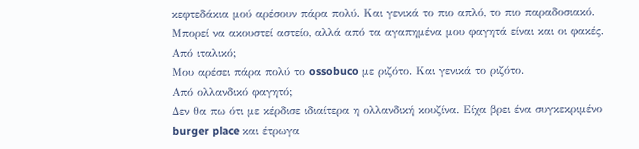κεφτεδάκια μού αρέσουν πάρα πολύ. Και γενικά το πιο απλό, το πιο παραδοσιακό. Μπορεί να ακουστεί αστείο, αλλά από τα αγαπημένα μου φαγητά είναι και οι φακές.
Από ιταλικό;
Μου αρέσει πάρα πολύ το ossobuco με ριζότο. Και γενικά το ριζότο.
Από ολλανδικό φαγητό;
Δεν θα πω ότι με κέρδισε ιδιαίτερα η ολλανδική κουζίνα. Είχα βρει ένα συγκεκριμένο burger place και έτρωγα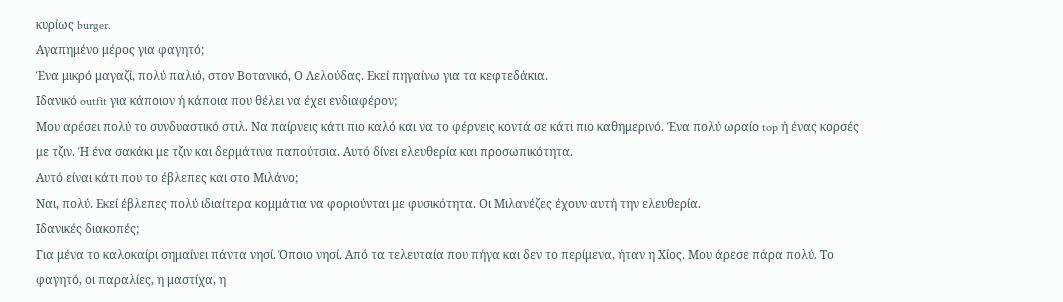κυρίως burger.
Αγαπημένο μέρος για φαγητό;
Ένα μικρό μαγαζί, πολύ παλιό, στον Βοτανικό, Ο Λελούδας. Εκεί πηγαίνω για τα κεφτεδάκια.
Ιδανικό outfit για κάποιον ή κάποια που θέλει να έχει ενδιαφέρον;
Μου αρέσει πολύ το συνδυαστικό στιλ. Να παίρνεις κάτι πιο καλό και να το φέρνεις κοντά σε κάτι πιο καθημερινό. Ένα πολύ ωραίο top ή ένας κορσές με τζιν. Ή ένα σακάκι με τζιν και δερμάτινα παπούτσια. Αυτό δίνει ελευθερία και προσωπικότητα.
Αυτό είναι κάτι που το έβλεπες και στο Μιλάνο;
Ναι, πολύ. Εκεί έβλεπες πολύ ιδιαίτερα κομμάτια να φοριούνται με φυσικότητα. Οι Μιλανέζες έχουν αυτή την ελευθερία.
Ιδανικές διακοπές;
Για μένα το καλοκαίρι σημαίνει πάντα νησί. Όποιο νησί. Από τα τελευταία που πήγα και δεν το περίμενα, ήταν η Χίος. Μου άρεσε πάρα πολύ. Το φαγητό, οι παραλίες, η μαστίχα, η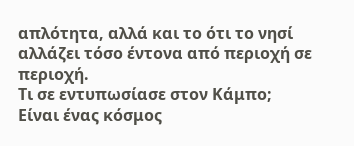απλότητα, αλλά και το ότι το νησί αλλάζει τόσο έντονα από περιοχή σε περιοχή.
Τι σε εντυπωσίασε στον Κάμπο;
Είναι ένας κόσμος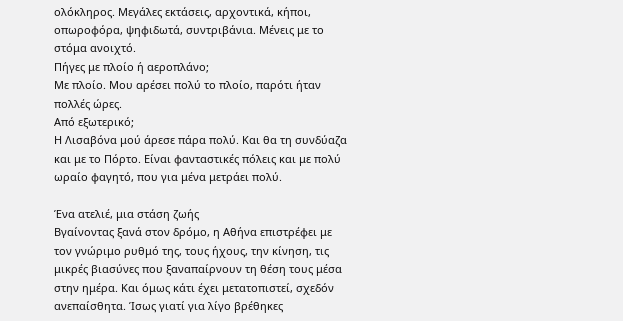ολόκληρος. Μεγάλες εκτάσεις, αρχοντικά, κήποι, οπωροφόρα, ψηφιδωτά, συντριβάνια. Μένεις με το στόμα ανοιχτό.
Πήγες με πλοίο ή αεροπλάνο;
Με πλοίο. Μου αρέσει πολύ το πλοίο, παρότι ήταν πολλές ώρες.
Από εξωτερικό;
Η Λισαβόνα μού άρεσε πάρα πολύ. Και θα τη συνδύαζα και με το Πόρτο. Είναι φανταστικές πόλεις και με πολύ ωραίο φαγητό, που για μένα μετράει πολύ.

Ένα ατελιέ, μια στάση ζωής
Βγαίνοντας ξανά στον δρόμο, η Αθήνα επιστρέφει με τον γνώριμο ρυθμό της, τους ήχους, την κίνηση, τις μικρές βιασύνες που ξαναπαίρνουν τη θέση τους μέσα στην ημέρα. Και όμως κάτι έχει μετατοπιστεί, σχεδόν ανεπαίσθητα. Ίσως γιατί για λίγο βρέθηκες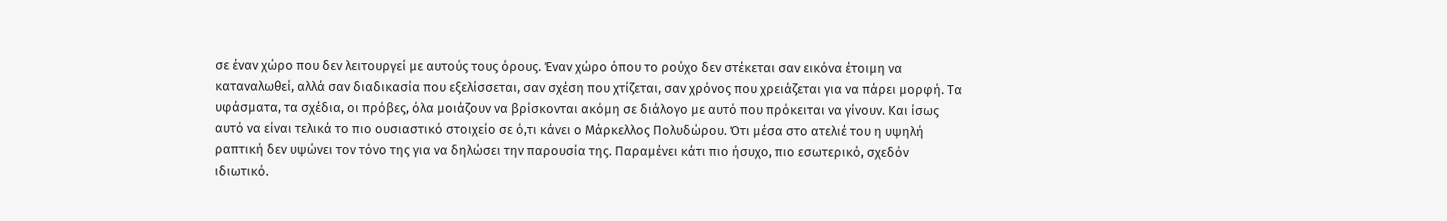σε έναν χώρο που δεν λειτουργεί με αυτούς τους όρους. Έναν χώρο όπου το ρούχο δεν στέκεται σαν εικόνα έτοιμη να καταναλωθεί, αλλά σαν διαδικασία που εξελίσσεται, σαν σχέση που χτίζεται, σαν χρόνος που χρειάζεται για να πάρει μορφή. Τα υφάσματα, τα σχέδια, οι πρόβες, όλα μοιάζουν να βρίσκονται ακόμη σε διάλογο με αυτό που πρόκειται να γίνουν. Και ίσως αυτό να είναι τελικά το πιο ουσιαστικό στοιχείο σε ό,τι κάνει ο Μάρκελλος Πολυδώρου. Ότι μέσα στο ατελιέ του η υψηλή ραπτική δεν υψώνει τον τόνο της για να δηλώσει την παρουσία της. Παραμένει κάτι πιο ήσυχο, πιο εσωτερικό, σχεδόν ιδιωτικό.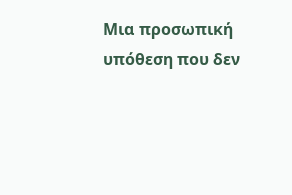Μια προσωπική υπόθεση που δεν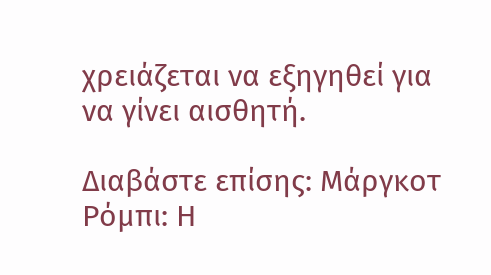χρειάζεται να εξηγηθεί για να γίνει αισθητή.

Διαβάστε επίσης: Μάργκοτ Ρόμπι: Η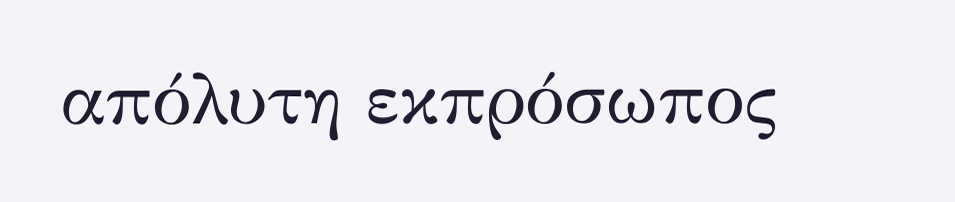απόλυτη εκπρόσωπος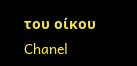του οίκου Chanel